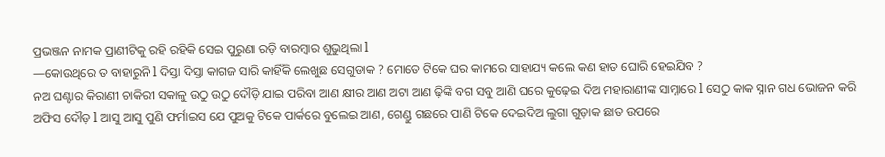ପ୍ରଭଞ୍ଜନ ନାମକ ପ୍ରାଣୀଟିକୁ ରହି ରହିକି ସେଇ ପୁରୁଣା ରଡ଼ି ବାରମ୍ବାର ଶୁଭୁଥିଲା l
—କୋଉଥିରେ ତ ବାହାରୁନି l ଦିସ୍ତା ଦିସ୍ତା କାଗଜ ସାରି କାହିଁକି ଲେଖୁଛ ସେଗୁଡାକ ? ମୋତେ ଟିକେ ଘର କାମରେ ସାହାଯ୍ୟ କଲେ କଣ ହାତ ଘୋରି ହେଇଯିବ ?
ନଅ ଘଣ୍ଟାର କିରାଣୀ ଚାକିରୀ ସକାଳୁ ଉଠୁ ଉଠୁ ଦୌଡ଼ି ଯାଇ ପରିବା ଆଣ କ୍ଷୀର ଆଣ ଅଟା ଆଣ ଢ଼ିଙ୍କି ବଗ ସବୁ ଆଣି ଘରେ କୁଢ଼େଇ ଦିଅ ମହାରାଣୀଙ୍କ ସାମ୍ନାରେ l ସେଠୁ କାକ ସ୍ନାନ ଗଧ ଭୋଜନ କରି ଅଫିସ ଦୌଡ଼ l ଆସୁ ଆସୁ ପୁଣି ଫର୍ମାଇସ ଯେ ପୁଅକୁ ଟିକେ ପାର୍କରେ ବୁଲେଇ ଆଣ, ଗେଣ୍ଡୁ ଗଛରେ ପାଣି ଟିକେ ଦେଇଦିଅ ଲୁଗା ଗୁଡ଼ାକ ଛାତ ଉପରେ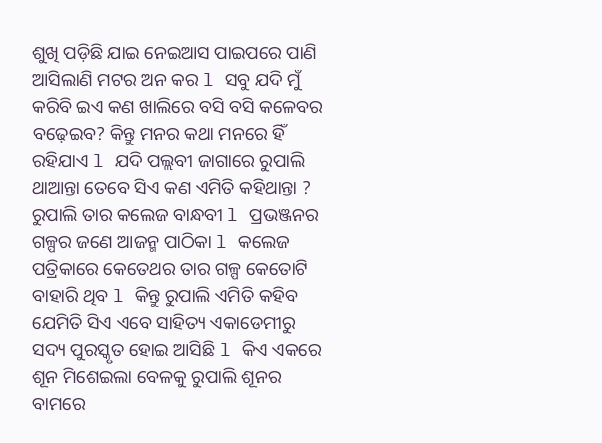ଶୁଖି ପଡ଼ିଛି ଯାଇ ନେଇଆସ ପାଇପରେ ପାଣି ଆସିଲାଣି ମଟର ଅନ କର l ସବୁ ଯଦି ମୁଁ କରିବି ଇଏ କଣ ଖାଲିରେ ବସି ବସି କଳେବର ବଢ଼େଇବ? କିନ୍ତୁ ମନର କଥା ମନରେ ହିଁ ରହିଯାଏ l ଯଦି ପଲ୍ଲବୀ ଜାଗାରେ ରୁପାଲି ଥାଆନ୍ତା ତେବେ ସିଏ କଣ ଏମିତି କହିଥାନ୍ତା ?
ରୁପାଲି ତାର କଲେଜ ବାନ୍ଧବୀ l ପ୍ରଭଞ୍ଜନର ଗଳ୍ପର ଜଣେ ଆଜନ୍ମ ପାଠିକା l କଲେଜ ପତ୍ରିକାରେ କେତେଥର ତାର ଗଳ୍ପ କେତୋଟି ବାହାରି ଥିବ l କିନ୍ତୁ ରୁପାଲି ଏମିତି କହିବ ଯେମିତି ସିଏ ଏବେ ସାହିତ୍ୟ ଏକାଡେମୀରୁ ସଦ୍ୟ ପୁରସ୍କୃତ ହୋଇ ଆସିଛି l କିଏ ଏକରେ ଶୂନ ମିଶେଇଲା ବେଳକୁ ରୁପାଲି ଶୂନର ବାମରେ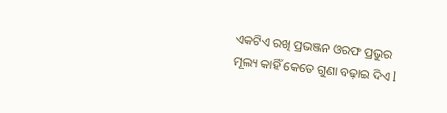ଏକଟିଏ ରଖି ପ୍ରଭଞ୍ଜନ ଓରଫ ପ୍ରଭୁର ମୂଲ୍ୟ କାହିଁ କେତେ ଗୁଣା ବଢ଼ାଇ ଦିଏ l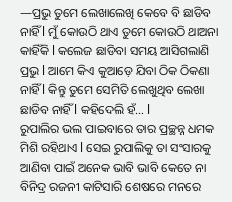—ପ୍ରଭୁ ତୁମେ ଲେଖାଲେଖି କେବେ ବି ଛାଡିବ ନାହିଁ l ମୁଁ କୋଉଠି ଥାଏ ତୁମେ କୋଉଠି ଥାଅନା କାହିଁକି l କଲେଜ ଛାଡିବା ସମୟ ଆସିଗଲାଣି ପ୍ରଭୁ l ଆମେ କିଏ କୁଆଡ଼େ ଯିବା ଠିକ ଠିକଣା ନାହିଁ l କିନ୍ତୁ ତୁମେ ସେମିତି ଲେଖୁଥିବ ଲେଖା ଛାଡିବ ନାହିଁ l କହିଦେଲି ହଁ… l
ରୁପାଲିର ଭଲ ପାଇବାରେ ତାର ପ୍ରଚ୍ଛନ୍ନ ଧମକ ମିଶି ରହିଥାଏ l ସେଇ ରୁପାଲିକୁ ତା ସଂସାରକୁ ଆଣିବା ପାଇଁ ଅନେକ ଭାବି ଭାବି କେତେ ନା ବିନିଦ୍ର ରଜନୀ କାଟିସାରି ଶେଷରେ ମନରେ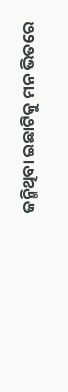ଜନ୍ମିଥିବା ଇଛାଟିକୁ ମନ ଭିତରେ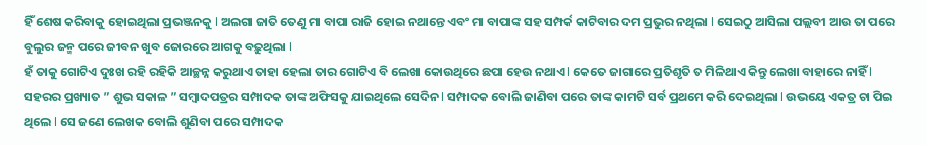ହିଁ ଶେଷ କରିବାକୁ ହୋଇଥିଲା ପ୍ରଭଞ୍ଜନକୁ l ଅଲଗା ଜାତି ତେଣୁ ମା ବାପା ରାଜି ହୋଇ ନଥାନ୍ତେ ଏବଂ ମା ବାପାଙ୍କ ସହ ସମ୍ପର୍କ କାଟିବାର ଦମ ପ୍ରଭୁର ନଥିଲା l ସେଇଠୁ ଆସିଲା ପଲ୍ଲବୀ ଆଉ ତା ପରେ ବୁଲୁର ଜନ୍ମ ପରେ ଜୀବନ ଖୁବ ଜୋରରେ ଆଗକୁ ବଢ଼ୁଥିଲା l
ହଁ ତାକୁ ଗୋଟିଏ ଦୁଃଖ ରହି ରହିକି ଆଚ୍ଛନ୍ନ କରୁଥାଏ ତାହା ହେଲା ତାର ଗୋଟିଏ ବି ଲେଖା କୋଉଥିରେ ଛପା ହେଉ ନଥାଏ l କେତେ ଜାଗାରେ ପ୍ରତିଶୃତି ତ ମିଳିଥାଏ କିନ୍ତୁ ଲେଖା ବାହାରେ ନାହିଁ l ସହରର ପ୍ରଖ୍ୟାତ ” ଶୁଭ ସକାଳ ” ସମ୍ବାଦପତ୍ରର ସମ୍ପାଦକ ତାଙ୍କ ଅଫିସକୁ ଯାଇଥିଲେ ସେଦିନ l ସମ୍ପାଦକ ବୋଲି ଜାଣିବା ପରେ ତାଙ୍କ କାମଟି ସର୍ବ ପ୍ରଥମେ କରି ଦେଇଥିଲା l ଉଭୟେ ଏକତ୍ର ଚା ପିଇ ଥିଲେ l ସେ ଜଣେ ଲେଖକ ବୋଲି ଶୁଣିବା ପରେ ସମ୍ପାଦକ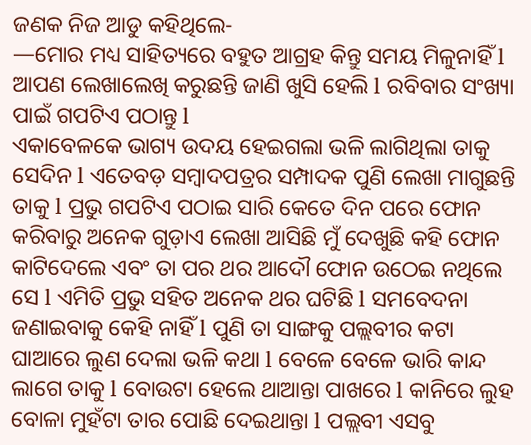ଜଣକ ନିଜ ଆଡୁ କହିଥିଲେ-
—ମୋର ମଧ୍ୟ ସାହିତ୍ୟରେ ବହୁତ ଆଗ୍ରହ କିନ୍ତୁ ସମୟ ମିଳୁନାହିଁ l ଆପଣ ଲେଖାଲେଖି କରୁଛନ୍ତି ଜାଣି ଖୁସି ହେଲି l ରବିବାର ସଂଖ୍ୟା ପାଇଁ ଗପଟିଏ ପଠାନ୍ତୁ l
ଏକାବେଳକେ ଭାଗ୍ୟ ଉଦୟ ହେଇଗଲା ଭଳି ଲାଗିଥିଲା ତାକୁ ସେଦିନ l ଏତେବଡ଼ ସମ୍ବାଦପତ୍ରର ସମ୍ପାଦକ ପୁଣି ଲେଖା ମାଗୁଛନ୍ତି ତାକୁ l ପ୍ରଭୁ ଗପଟିଏ ପଠାଇ ସାରି କେତେ ଦିନ ପରେ ଫୋନ କରିବାରୁ ଅନେକ ଗୁଡ଼ାଏ ଲେଖା ଆସିଛି ମୁଁ ଦେଖୁଛି କହି ଫୋନ କାଟିଦେଲେ ଏବଂ ତା ପର ଥର ଆଦୌ ଫୋନ ଉଠେଇ ନଥିଲେ ସେ l ଏମିତି ପ୍ରଭୁ ସହିତ ଅନେକ ଥର ଘଟିଛି l ସମବେଦନା ଜଣାଇବାକୁ କେହି ନାହିଁ l ପୁଣି ତା ସାଙ୍ଗକୁ ପଲ୍ଲବୀର କଟା ଘାଆରେ ଲୁଣ ଦେଲା ଭଳି କଥା l ବେଳେ ବେଳେ ଭାରି କାନ୍ଦ ଲାଗେ ତାକୁ l ବୋଉଟା ହେଲେ ଥାଆନ୍ତା ପାଖରେ l କାନିରେ ଲୁହ ବୋଳା ମୁହଁଟା ତାର ପୋଛି ଦେଇଥାନ୍ତା l ପଲ୍ଲବୀ ଏସବୁ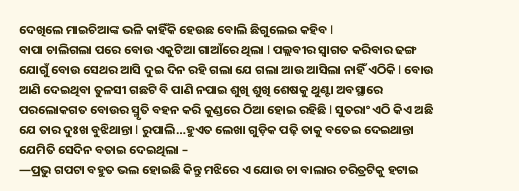ଦେଖିଲେ ମାଇଚିଆଙ୍କ ଭଳି କାହିଁକି ହେଉଛ ବୋଲି ଛିଗୁଲେଇ କହିବ l
ବାପା ଚାଲିଗଲା ପରେ ବୋଉ ଏକୁଟିଆ ଗାଆଁରେ ଥିଲା l ପଲ୍ଲବୀର ସ୍ୱାଗତ କରିବାର ଢଙ୍ଗ ଯୋଗୁଁ ବୋଉ ସେଥର ଆସି ଦୁଇ ଦିନ ରହି ଗଲା ଯେ ଗଲା ଆଉ ଆସିଲା ନାହିଁ ଏଠିକି l ବୋଉ ଆଣି ଦେଇଥିବା ତୁଳସୀ ଗଛଟି ବି ପାଣି ନପାଇ ଶୁଖି ଶୁଖି ଶେଷକୁ ଥୁଣ୍ଟା ଅବସ୍ଥାରେ ପରଲୋକଗତ ବୋଉର ସ୍ମୃତି ବହନ କରି କୁଣ୍ଡରେ ଠିଆ ହୋଇ ରହିଛି l ସୁତରାଂ ଏଠି କିଏ ଅଛି ଯେ ତାର ଦୁଃଖ ବୁଝିଥାନ୍ତା l ରୁପାଲି…ହୁଏତ ଲେଖା ଗୁଡ଼ିକ ପଢ଼ି ତାକୁ ବତେଇ ଦେଇଥାନ୍ତା ଯେମିତି ସେଦିନ ବତାଇ ଦେଇଥିଲା –
—ପ୍ରଭୁ ଗପଟା ବହୁତ ଭଲ ହୋଇଛି କିନ୍ତୁ ମଝିରେ ଏ ଯୋଉ ଚା ବାଲାର ଚରିତ୍ରଟିକୁ ହଟାଇ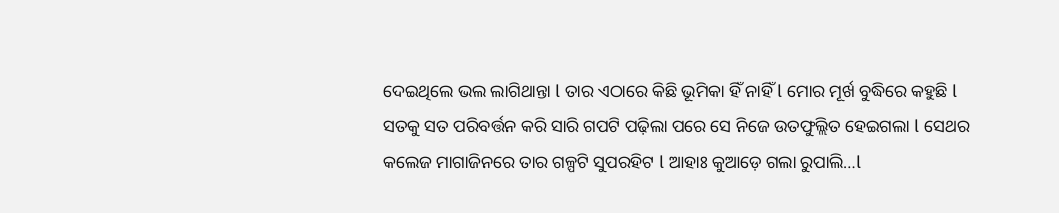ଦେଇଥିଲେ ଭଲ ଲାଗିଥାନ୍ତା l ତାର ଏଠାରେ କିଛି ଭୂମିକା ହିଁ ନାହିଁ l ମୋର ମୂର୍ଖ ବୁଦ୍ଧିରେ କହୁଛି l
ସତକୁ ସତ ପରିବର୍ତ୍ତନ କରି ସାରି ଗପଟି ପଢ଼ିଲା ପରେ ସେ ନିଜେ ଉତଫୁଲ୍ଲିତ ହେଇଗଲା l ସେଥର କଲେଜ ମାଗାଜିନରେ ତାର ଗଳ୍ପଟି ସୁପରହିଟ l ଆହାଃ କୁଆଡ଼େ ଗଲା ରୁପାଲି…l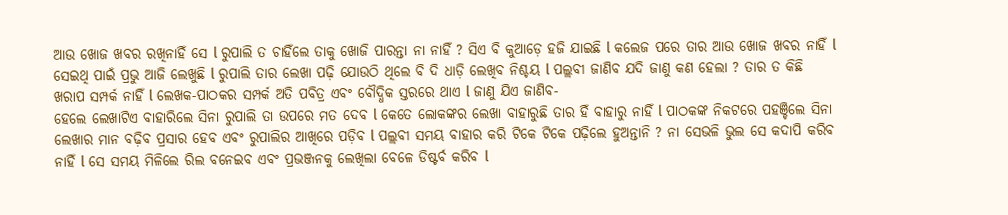ଆଉ ଖୋଜ ଖବର ରଖିନାହିଁ ସେ l ରୁପାଲି ତ ଚାହିଁଲେ ତାକୁ ଖୋଜି ପାରନ୍ତା ନା ନାହିଁ ? ସିଏ ବି କୁଆଡ଼େ ହଜି ଯାଇଛି l କଲେଜ ପରେ ତାର ଆଉ ଖୋଜ ଖବର ନାହିଁ l ସେଇଥି ପାଇଁ ପ୍ରଭୁ ଆଜି ଲେଖୁଛି l ରୁପାଲି ତାର ଲେଖା ପଢ଼ି ଯୋଉଠି ଥିଲେ ବି ଦି ଧାଡ଼ି ଲେଖିବ ନିଶ୍ଚୟ l ପଲ୍ଲବୀ ଜାଣିବ ଯଦି ଜାଣୁ କଣ ହେଲା ? ତାର ତ କିଛି ଖରାପ ସମ୍ପର୍କ ନାହିଁ l ଲେଖକ-ପାଠକର ସମ୍ପର୍କ ଅତି ପବିତ୍ର ଏବଂ ବୌଦ୍ଧିକ ସ୍ତରରେ ଥାଏ l ଜାଣୁ ଯିଏ ଜାଣିବ-
ହେଲେ ଲେଖାଟିଏ ବାହାରିଲେ ସିନା ରୁପାଲି ତା ଉପରେ ମତ ଦେବ l କେତେ ଲୋକଙ୍କର ଲେଖା ବାହାରୁଛି ତାର ହିଁ ବାହାରୁ ନାହିଁ l ପାଠକଙ୍କ ନିକଟରେ ପହଞ୍ଚିଲେ ସିନା ଲେଖାର ମାନ ବଢ଼ିବ ପ୍ରସାର ହେବ ଏବଂ ରୁପାଲିର ଆଖିରେ ପଡ଼ିବ l ପଲ୍ଲବୀ ସମୟ ବାହାର କରି ଟିକେ ଟିକେ ପଢ଼ିଲେ ହୁଅନ୍ତାନି ? ନା ସେଭଳି ଭୁଲ ସେ କଦାପି କରିବ ନାହିଁ l ସେ ସମୟ ମିଳିଲେ ରିଲ ବନେଇବ ଏବଂ ପ୍ରଭଞ୍ଜନକୁ ଲେଖିଲା ବେଳେ ଡିଷ୍ଟର୍ବ କରିବ l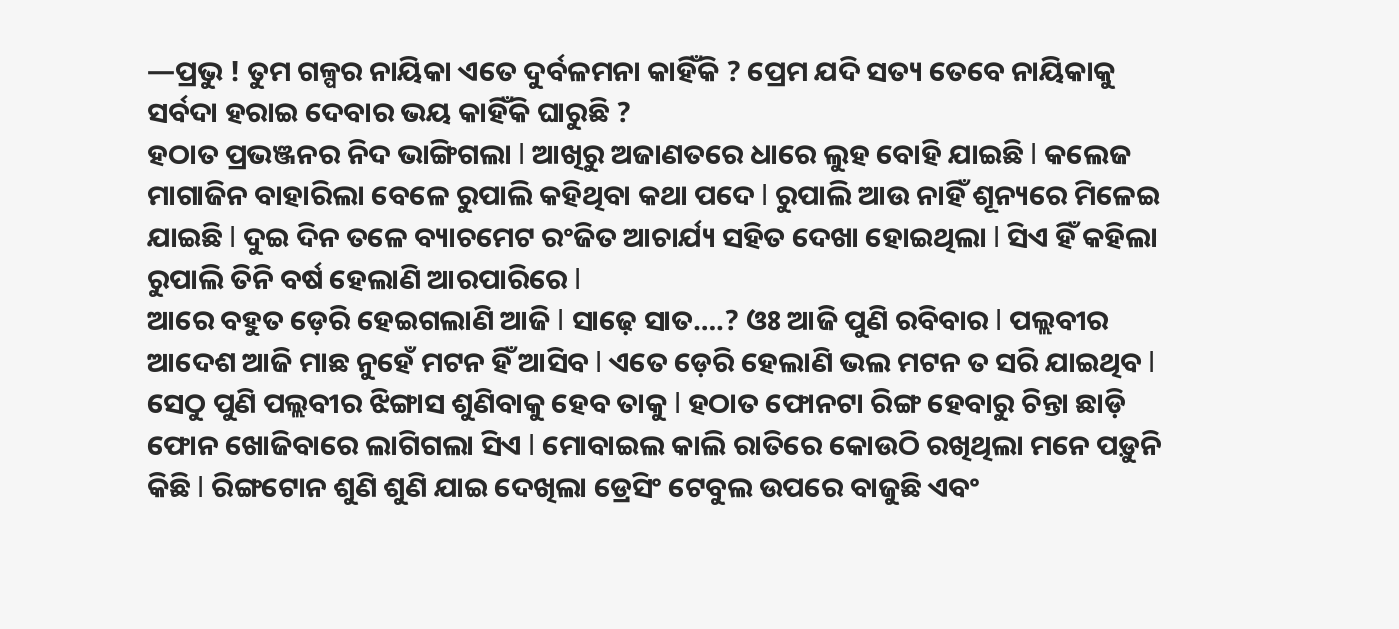—ପ୍ରଭୁ ! ତୁମ ଗଳ୍ପର ନାୟିକା ଏତେ ଦୁର୍ବଳମନା କାହିଁକି ? ପ୍ରେମ ଯଦି ସତ୍ୟ ତେବେ ନାୟିକାକୁ ସର୍ବଦା ହରାଇ ଦେବାର ଭୟ କାହିଁକି ଘାରୁଛି ?
ହଠାତ ପ୍ରଭଞ୍ଜନର ନିଦ ଭାଙ୍ଗିଗଲା l ଆଖିରୁ ଅଜାଣତରେ ଧାରେ ଲୁହ ବୋହି ଯାଇଛି l କଲେଜ ମାଗାଜିନ ବାହାରିଲା ବେଳେ ରୁପାଲି କହିଥିବା କଥା ପଦେ l ରୁପାଲି ଆଉ ନାହିଁ ଶୂନ୍ୟରେ ମିଳେଇ ଯାଇଛି l ଦୁଇ ଦିନ ତଳେ ବ୍ୟାଚମେଟ ରଂଜିତ ଆଚାର୍ଯ୍ୟ ସହିତ ଦେଖା ହୋଇଥିଲା l ସିଏ ହିଁ କହିଲା ରୁପାଲି ତିନି ବର୍ଷ ହେଲାଣି ଆରପାରିରେ l
ଆରେ ବହୁତ ଡ଼େରି ହେଇଗଲାଣି ଆଜି l ସାଢ଼େ ସାତ….? ଓଃ ଆଜି ପୁଣି ରବିବାର l ପଲ୍ଲବୀର ଆଦେଶ ଆଜି ମାଛ ନୁହେଁ ମଟନ ହିଁ ଆସିବ l ଏତେ ଡ଼େରି ହେଲାଣି ଭଲ ମଟନ ତ ସରି ଯାଇଥିବ l ସେଠୁ ପୁଣି ପଲ୍ଲବୀର ଝିଙ୍ଗାସ ଶୁଣିବାକୁ ହେବ ତାକୁ l ହଠାତ ଫୋନଟା ରିଙ୍ଗ ହେବାରୁ ଚିନ୍ତା ଛାଡ଼ି ଫୋନ ଖୋଜିବାରେ ଲାଗିଗଲା ସିଏ l ମୋବାଇଲ କାଲି ରାତିରେ କୋଉଠି ରଖିଥିଲା ମନେ ପଡ଼ୁନି କିଛି l ରିଙ୍ଗଟୋନ ଶୁଣି ଶୁଣି ଯାଇ ଦେଖିଲା ଡ୍ରେସିଂ ଟେବୁଲ ଉପରେ ବାଜୁଛି ଏବଂ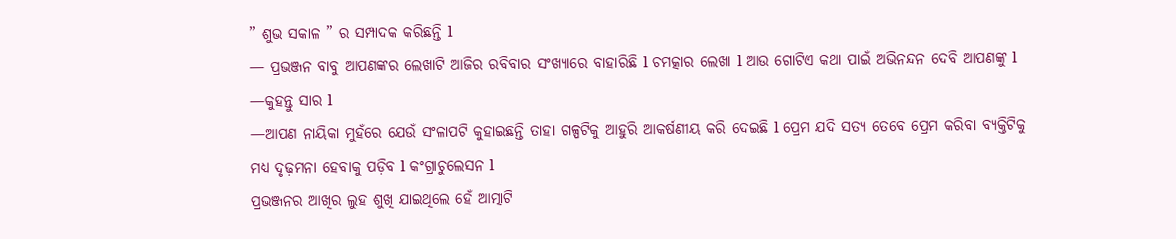” ଶୁଭ ସକାଳ ” ର ସମ୍ପାଦକ କରିଛନ୍ତି l
— ପ୍ରଭଞ୍ଜନ ବାବୁ ଆପଣଙ୍କର ଲେଖାଟି ଆଜିର ରବିବାର ସଂଖ୍ୟାରେ ବାହାରିଛି l ଚମତ୍କାର ଲେଖା l ଆଉ ଗୋଟିଏ କଥା ପାଇଁ ଅଭିନନ୍ଦନ ଦେବି ଆପଣଙ୍କୁ l
—କୁହନ୍ତୁ ସାର l
—ଆପଣ ନାୟିକା ମୁହଁରେ ଯେଉଁ ସଂଳାପଟି କୁହାଇଛନ୍ତି ତାହା ଗଳ୍ପଟିକୁ ଆହୁରି ଆକର୍ଷଣୀୟ କରି ଦେଇଛି l ପ୍ରେମ ଯଦି ସତ୍ୟ ତେବେ ପ୍ରେମ କରିବା ବ୍ୟକ୍ତିଟିକୁ ମଧ୍ୟ ଦୃଢ଼ମନା ହେବାକୁ ପଡ଼ିବ l କଂଗ୍ରାଚୁଲେସନ l
ପ୍ରଭଞ୍ଜନର ଆଖିର ଲୁହ ଶୁଖି ଯାଇଥିଲେ ହେଁ ଆତ୍ମାଟି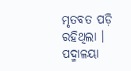ମୃତବତ ପଡ଼ି ରହିଥିଲା ।
ପଦ୍ମାଳୟା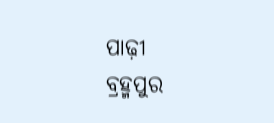ପାଢ଼ୀ
ବ୍ରହ୍ମପୁର